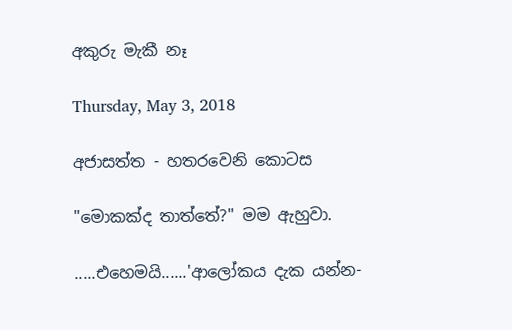අකුරු මැකී නෑ

Thursday, May 3, 2018

අජාසත්ත - හතරවෙනි කොටස

"මොකක්ද තාත්තේ?" මම ඇහුවා.

.....එහෙමයි......'ආලෝකය දැක යන්න-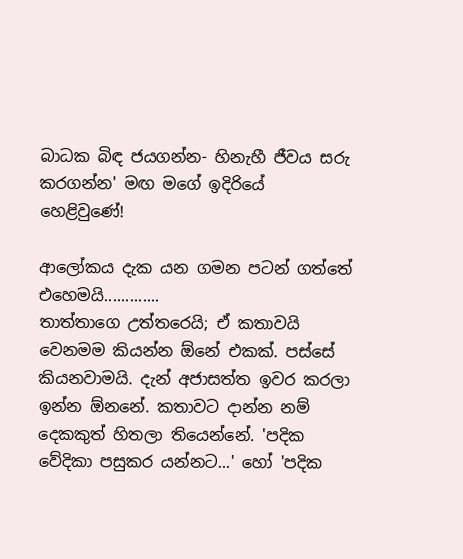බාධක බිඳ ජයගන්න- හිනැහී ජීවය සරු කරගන්න' මඟ මගේ ඉදිරියේ  හෙළිවුණේ!

ආලෝකය දැක යන ගමන පටන් ගත්තේ එහෙමයි.............
තාත්තාගෙ උත්තරෙයි; ඒ කතාවයි වෙනමම කියන්න ඕනේ එකක්. පස්සේ කියනවාමයි. දැන් අජාසත්ත ඉවර කරලා ඉන්න ඕනනේ. කතාවට දාන්න නම් දෙකකුත් හිතලා තියෙන්නේ. 'පදික වේදිකා පසුකර යන්නට...' හෝ 'පදික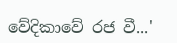වේදිකාවේ රජ වී...'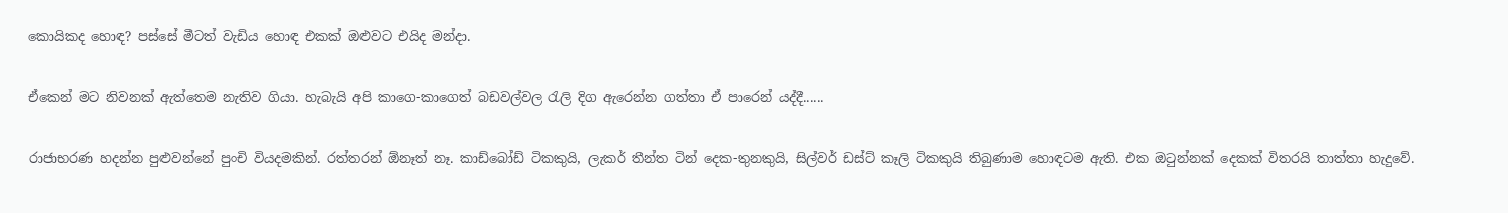කොයිකද හොඳ? පස්සේ මීටත් වැඩිය හොඳ එකක් ඔළුවට එයිද මන්දා.

ඒකෙන් මට නිවනක් ඇත්තෙම නැතිව ගියා. හැබැයි අපි කාගෙ-කාගෙත් බඩවල්වල රැලි දිග ඇරෙන්න ගත්තා ඒ පාරෙන් යද්දී......

රාජාභරණ හදන්න පුළුවන්නේ පුංචි වියදමකින්. රත්තරන් ඕනෑත් නෑ. කාඩ්බෝඩ් ටිකකුයි, ලැකර් තීන්ත ටින් දෙක-තුනකුයි, සිල්වර් ඩස්ට් කෑලි ටිකකුයි තිබුණාම හොඳටම ඇති. එක ඔටුන්නක් දෙකක් විතරයි තාත්තා හැදුවේ.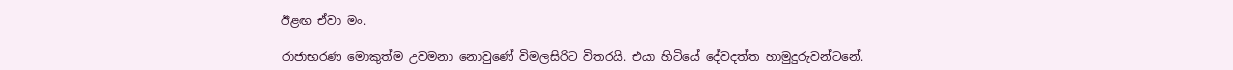ඊළඟ ඒවා මං.

රාජාභරණ මොකුත්ම උවමනා නොවුණේ විමලසිරිට විතරයි. එයා හිටියේ දේවදත්ත හාමුදුරුවන්ටනේ.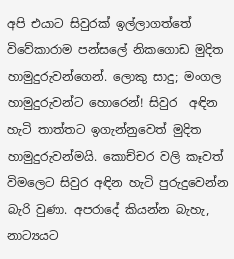අපි එයාට සිවුරක් ඉල්ලාගත්තේ විවේකාරාම පන්සලේ නිකගොඩ මුදිත හාමුදුරුවන්ගෙන්. ලොකු සාදු; මංගල හාමුදුරුවන්ට හොරෙන්! සිවුර  අඳින හැටි තාත්තට ඉගැන්නුවෙත් මුදිත හාමුදුරුවන්මයි. කොච්චර වලි කෑවත් විමලෙට සිවුර අඳින හැටි පුරුදුවෙන්න බැරි වුණා. අපරාදේ කියන්න බැහැ, නාට්‍යයට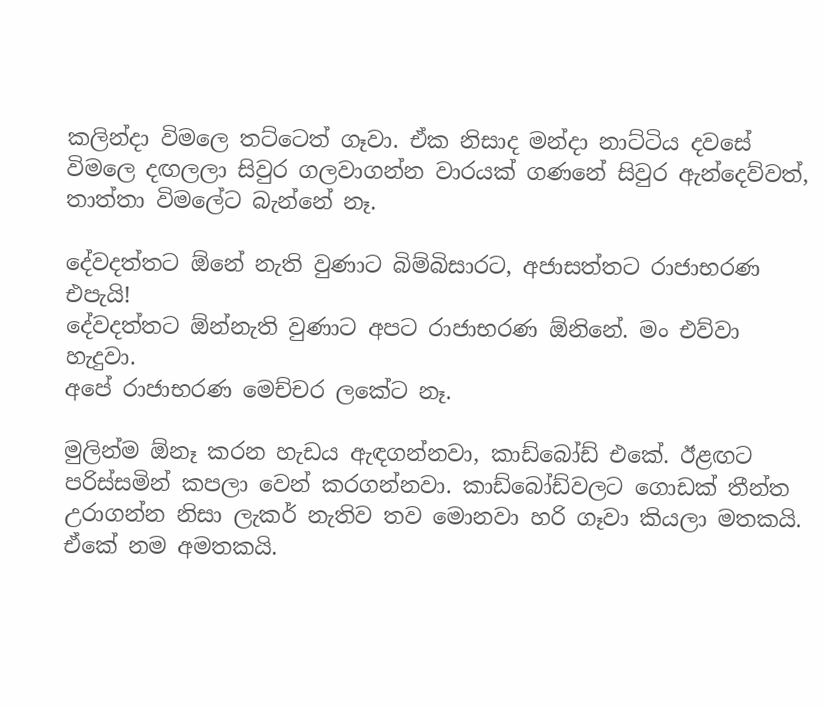කලින්දා විමලෙ තට්ටෙත් ගෑවා. ඒක නිසාද මන්දා නාට්ටිය දවසේ විමලෙ දඟලලා සිවුර ගලවාගන්න වාරයක් ගණනේ සිවුර ඇන්දෙව්වත්, තාත්තා විමලේට බැන්නේ නෑ.

දේවදත්තට ඕනේ නැති වුණාට බිම්බිසාරට, අජාසත්තට රාජාභරණ එපැයි!
දේවදත්තට ඕන්නැති වුණාට අපට රාජාභරණ ඕනිනේ. මං එව්වා හැදුවා.
අපේ රාජාභරණ මෙච්චර ලකේට නෑ.

මුලින්ම ඕනෑ කරන හැඩය ඇඳගන්නවා, කාඩ්බෝඩ් එකේ. ඊළඟට පරිස්සමින් කපලා වෙන් කරගන්නවා. කාඩ්බෝඩ්වලට ගොඩක් තීන්ත උරාගන්න නිසා ලැකර් නැතිව තව මොනවා හරි ගෑවා කියලා මතකයි. ඒකේ නම අමතකයි.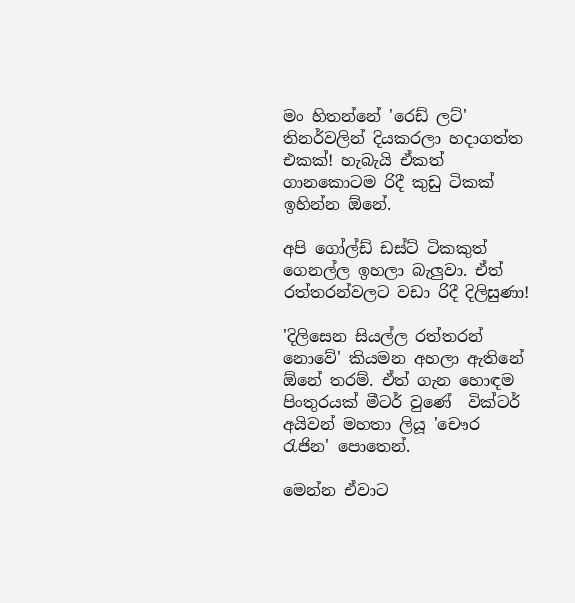මං හිතන්නේ 'රෙඩ් ලට්' තිනර්වලින් දියකරලා හදාගත්ත එකක්! හැබැයි ඒකත් ගානකොටම රිදී කුඩු ටිකක් ඉහින්න ඕනේ.

අපි ගෝල්ඩ් ඩස්ට් ටිකකුත් ගෙනල්ල ඉහලා බැලුවා. ඒත් රත්තරන්වලට වඩා රිදී දිලිසුණා!

'දිලිසෙන සියල්ල රත්තරන් නොවේ' කියමන අහලා ඇතිනේ ඕනේ තරම්. ඒත් ගැන හොඳම පිංතුරයක් මීටර් වුණේ  වික්ටර් අයිවන් මහතා ලියූ 'චෞර රැජින' පොතෙන්.

මෙන්න ඒවාට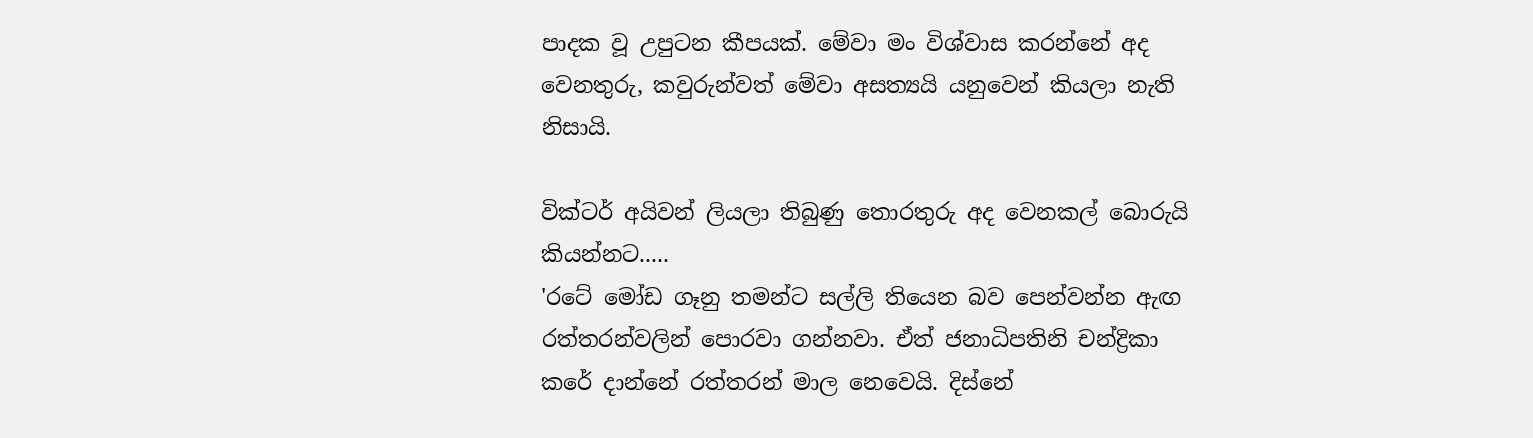පාදක වූ උපුටන කීපයක්. මේවා මං විශ්වාස කරන්නේ අද වෙනතුරු, කවුරුන්වත් මේවා අසත්‍යයි යනුවෙන් කියලා නැති නිසායි.

වික්ටර් අයිවන් ලියලා තිබුණු තොරතුරු අද වෙනකල් බොරුයි කියන්නට.....
'රටේ මෝඩ ගෑනු තමන්ට සල්ලි තියෙන බව පෙන්වන්න ඇඟ රත්තරන්වලින් පොරවා ගන්නවා. ඒත් ජනාධිපතිනි චන්ද්‍රිකා කරේ දාන්නේ රත්තරන් මාල නෙවෙයි. දිස්නේ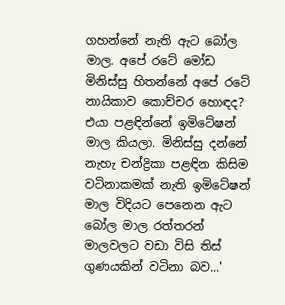ගහන්නේ නැති ඇට බෝල මාල. අපේ රටේ මෝඩ මිනිස්සු හිතන්නේ අපේ රටේ නායිකාව කොච්චර හොඳද? එයා පළඳින්නේ ඉමිටේෂන් මාල කියලා. මිනිස්සු දන්නේ නැහැ චන්ද්‍රිකා පළඳින කිසිම වටිනාකමක් නැති ඉමිටේෂන් මාල විදියට පෙනෙන ඇට බෝල මාල රත්තරන් මාලවලට වඩා විසි තිස් ගුණයකින් වටිනා බව...'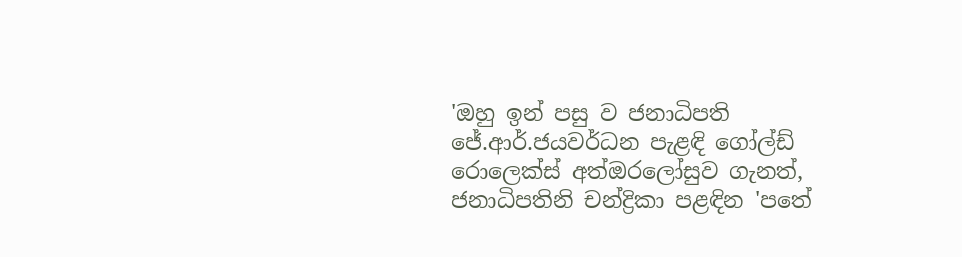'ඔහු ඉන් පසු ව ජනාධිපති ජේ.ආර්.ජයවර්ධන පැළඳි ගෝල්ඩ් රොලෙක්ස් අත්ඔරලෝසුව ගැනත්, ජනාධිපතිනි චන්ද්‍රිකා පළඳින 'පතේ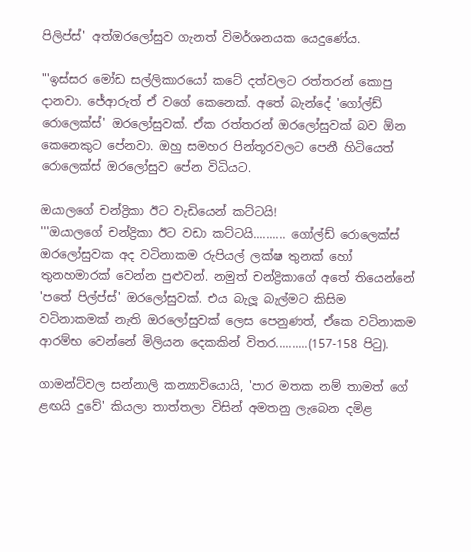පිලිප්ස්' අත්ඔරලෝසුව ගැනත් විමර්ශනයක යෙදුණේය.

"'ඉස්සර මෝඩ සල්ලිකාරයෝ කටේ දත්වලට රත්තරන් කොපු දානවා. ජේආරුත් ඒ වගේ කෙනෙක්. අතේ බැන්දේ 'ගෝල්ඩ් රොලෙක්ස්' ඔරලෝසුවක්. ඒක රත්තරන් ඔරලෝසුවක් බව ඕන කෙනෙකුට පේනවා. ඔහු සමහර පින්තූරවලට පෙනී හිටියෙත් රොලෙක්ස් ඔරලෝසුව පේන විධියට.

ඔයාලගේ චන්ද්‍රිකා ඊට වැඩියෙන් කට්ටයි!
'''ඔයාලගේ චන්ද්‍රිකා ඊට වඩා කට්ටයි.......... ගෝල්ඩ් රොලෙක්ස් ඔරලෝසුවක අද වටිනාකම රුපියල් ලක්ෂ තුනක් හෝ තුනහමාරක් වෙන්න පුළුවන්. නමුත් චන්ද්‍රිකාගේ අතේ තියෙන්නේ 'පතේ පිල්ප්ස්' ඔරලෝසුවක්. එය බැලූ බැල්මට කිසිම වටිනාකමක් නැති ඔරලෝසුවක් ලෙස පෙනුණත්, ඒකෙ වටිනාකම ආරම්භ වෙන්නේ මිලියන දෙකකින් විතර..........(157-158 පිටු).

ගාමන්ට්වල සන්නාලි කන්‍යාවියොයි, 'පාර මතක නම් තාමත් ගේ ළඟයි දුවේ' කියලා තාත්තලා විසින් අමතනු ලැබෙන දමිළ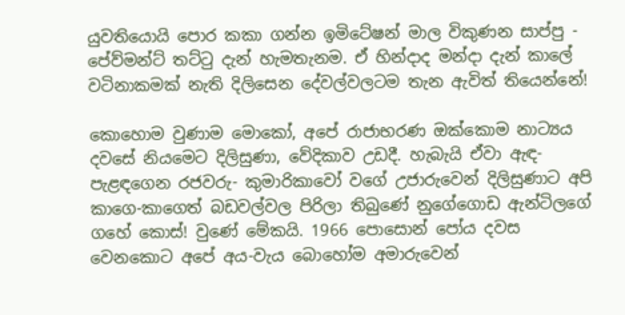යුවතියොයි පොර කකා ගන්න ඉමිටේෂන් මාල විකුණන සාප්පු - පේව්මන්ට් තට්ටු දැන් හැමතැනම. ඒ හින්දාද මන්දා දැන් කාලේ වටිනාකමක් නැති දිලිසෙන දේවල්වලටම තැන ඇවිත් තියෙන්නේ!

කොහොම වුණාම මොකෝ, අපේ රාජාභරණ ඔක්කොම නාට්‍යය දවසේ නියමෙට දිලිසුණා, වේදිකාව උඩදී. හැබැයි ඒවා ඇඳ-පැළඳගෙන රජවරු- කුමාරිකාවෝ වගේ උජාරුවෙන් දිලිසුණාට අපි කාගෙ-කාගෙත් බඩවල්වල පිරිලා තිබුණේ නුගේගොඩ ඇන්ටිලගේ ගහේ කොස්! වුණේ මේකයි. 1966 පොසොන් පෝය දවස වෙනකොට අපේ අය-වැය බොහෝම අමාරුවෙන්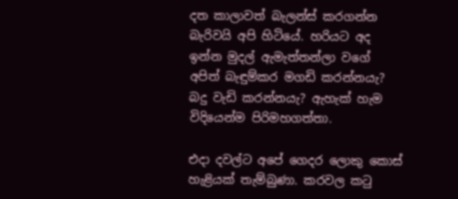දත කාලාවත් බැලන්ස් කරගන්න බැරිවයි අපි හිටියේ. හරියට අද ඉන්න මුදල් ඇමැත්තන්ලා වගේ අපිත් බැඳුම්කර මගඩි කරන්නයැ? බදු වැඩි කරන්නයැ? ඇහැක් හැම විදියෙන්ම පිරිමහගත්තා.

එදා දවල්ට අපේ ගෙදර ලොකු කොස් හැළියක් තැම්බුණා. කරවල කටු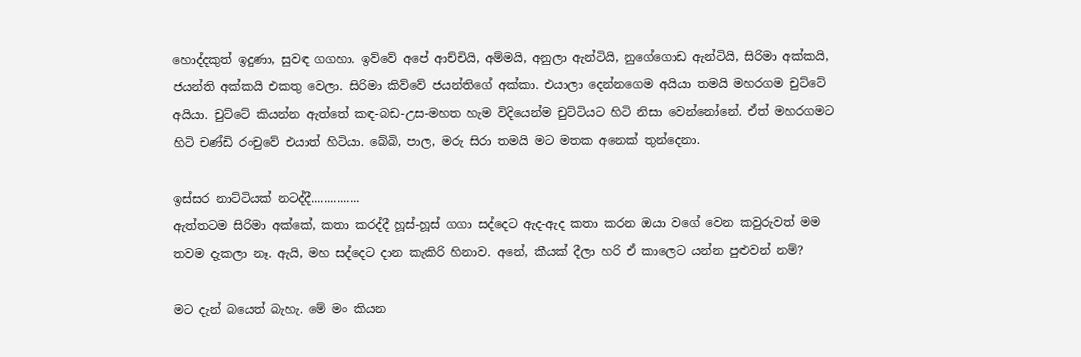හොද්දකුත් ඉදුණා, සුවඳ ගගහා. ඉව්වේ අපේ ආච්චියි, අම්මයි, අනුලා ඇන්ටියි, නුගේගොඩ ඇන්ටියි, සිරිමා අක්කයි, ජයන්ති අක්කයි එකතු වෙලා. සිරිමා කිව්වේ ජයන්තිගේ අක්කා. එයාලා දෙන්නගෙම අයියා තමයි මහරගම චුට්ටේ අයියා. චුට්ටේ කියන්න ඇත්තේ කඳ-බඩ-උස-මහත හැම විදියෙන්ම චුට්ටියට හිටි නිසා වෙන්නෝනේ. ඒත් මහරගමට හිටි චණ්ඩි රංචුවේ එයාත් හිටියා. බේබි, පාල, මරු සිරා තමයි මට මතක අනෙක් තුන්දෙනා.

ඉස්සර නාට්ටියක් නටද්දී...............
ඇත්තටම සිරිමා අක්කේ, කතා කරද්දී හූස්-හූස් ගගා සද්දෙට ඇද-ඇද කතා කරන ඔයා වගේ වෙන කවුරුවත් මම තවම දැකලා නෑ. ඇයි, මහ සද්දෙට දාන කැකිරි හිනාව. අනේ, කීයක් දීලා හරි ඒ කාලෙට යන්න පුළුවන් නම්?

මට දැන් බයෙත් බැහැ. මේ මං කියන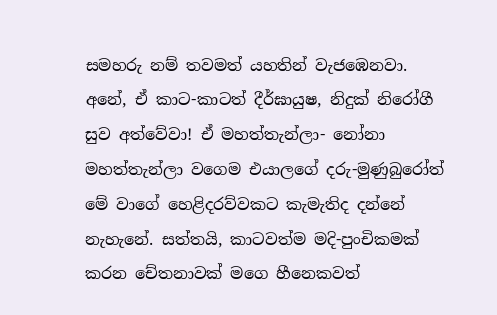සමහරු නම් තවමත් යහතින් වැජඹෙනවා. අනේ, ඒ කාට-කාටත් දීර්ඝායුෂ, නිදුක් නිරෝගී සුව අත්වේවා! ඒ මහත්තැන්ලා- නෝනා මහත්තැන්ලා වගෙම එයාලගේ දරු-මුණුබුරෝත් මේ වාගේ හෙළිදරව්වකට කැමැතිද දන්නේ නැහැනේ. සත්තයි, කාටවත්ම මදි-පුංචිකමක් කරන චේතනාවක් මගෙ හීනෙකවත්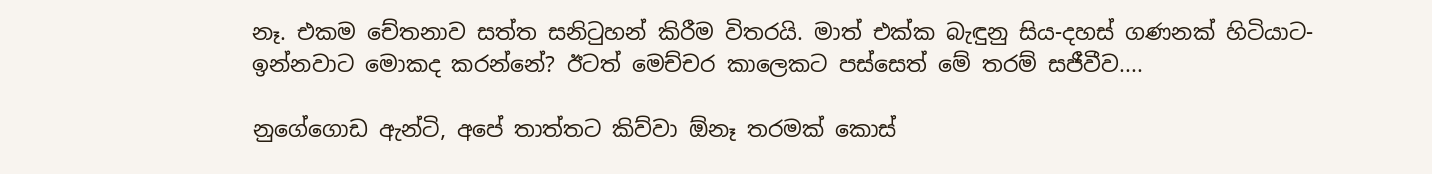නෑ. එකම චේතනාව සත්ත සනිටුහන් කිරීම විතරයි. මාත් එක්ක බැඳුනු සිය-දහස් ගණනක් හිටියාට- ඉන්නවාට මොකද කරන්නේ? ඊටත් මෙච්චර කාලෙකට පස්සෙත් මේ තරම් සජීවීව....

නුගේගොඩ ඇන්ටි, අපේ තාත්තට කිව්වා ඕනෑ තරමක් කොස්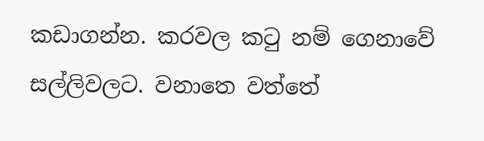කඩාගන්න. කරවල කටු නම් ගෙනාවේ සල්ලිවලට. වනාතෙ වත්තේ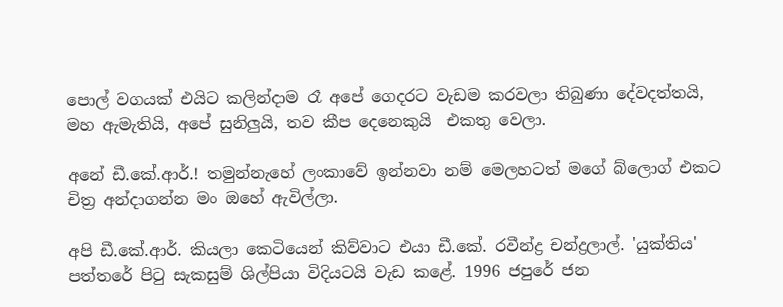පොල් වගයක් එයිට කලින්දාම රෑ අපේ ගෙදරට වැඩම කරවලා තිබුණා දේවදත්තයි, මහ ඇමැතියි, අපේ සුනිලුයි, තව කීප දෙනෙකුයි  එකතු වෙලා.

අනේ ඩී.කේ.ආර්.! තමුන්නැහේ ලංකාවේ ඉන්නවා නම් මෙලහටත් මගේ බ්ලොග් එකට චිත්‍ර අන්දාගන්න මං ඔහේ ඇවිල්ලා.

අපි ඩී.කේ.ආර්. කියලා කෙටියෙන් කිව්වාට එයා ඩී.කේ. රවීන්ද්‍ර චන්ද්‍රලාල්. 'යුක්තිය' පත්තරේ පිටු සැකසුම් ශිල්පියා විදියටයි වැඩ කළේ. 1996 ජපුරේ ජන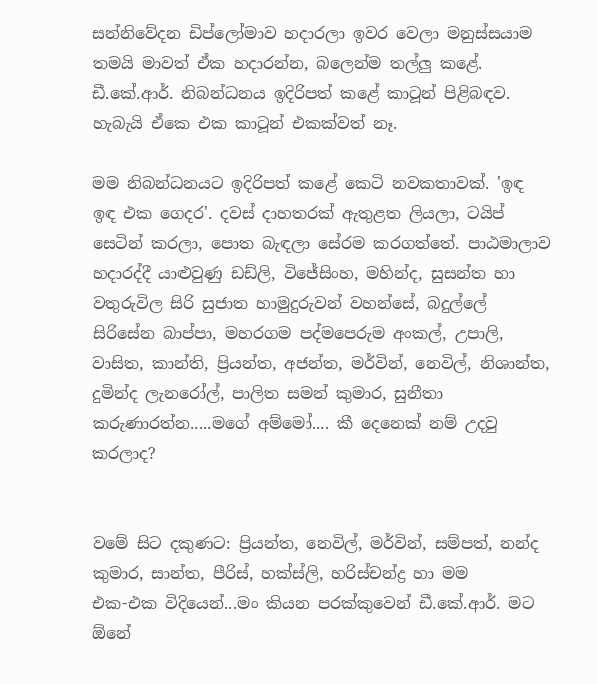සන්නිවේදන ඩිප්ලෝමාව හදාරලා ඉවර වෙලා මනුස්සයාම තමයි මාවත් ඒක හදාරන්න, බලෙන්ම තල්ලු කළේ. ඩී.කේ.ආර්. නිබන්ධනය ඉදිරිපත් කළේ කාටූන් පිළිබඳව. හැබැයි ඒකෙ එක කාටූන් එකක්වත් නෑ.

මම නිබන්ධනයට ඉදිරිපත් කළේ කෙටි නවකතාවක්. 'ඉඳ ඉඳ එක ගෙදර'. දවස් දාහතරක් ඇතුළත ලියලා, ටයිප් සෙටින් කරලා, පොත බැඳලා සේරම කරගත්තේ. පාඨමාලාව හදාරද්දී යාළුවුණු ඩඩ්ලි, විජේසිංහ, මහින්ද, සුසන්ත හා වතුරුවිල සිරි සුජාත හාමුදුරුවන් වහන්සේ, බදුල්ලේ සිරිසේන බාප්පා, මහරගම පද්මපෙරුම අංකල්, උපාලි, වාසිත, කාන්ති, ප්‍රියන්ත, අජන්ත, මර්වින්, නෙවිල්, නිශාන්ත, දුමින්ද ලැනරෝල්, පාලිත සමන් කුමාර, සුනීතා කරුණාරත්න.....මගේ අම්මෝ.... කී දෙනෙක් නම් උදවු කරලාද?


වමේ සිට දකුණට: ප්‍රියන්ත, නෙවිල්, මර්වින්, සම්පත්, නන්ද කුමාර, සාන්ත, පීරිස්, හක්ස්ලි, හරිස්චන්ද්‍ර හා මම
එක-එක විදියෙන්...මං කියන පරක්කුවෙන් ඩී.කේ.ආර්. මට ඕනේ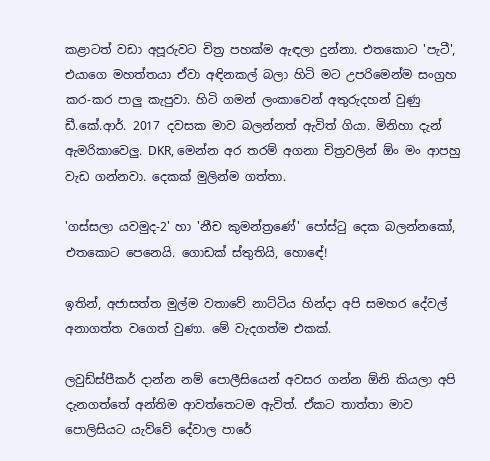කළාටත් වඩා අපූරුවට චිත්‍ර පහක්ම ඇඳලා දුන්නා. එතකොට 'පැටී', එයාගෙ මහත්තයා ඒවා අඳිනකල් බලා හිටි මට උපරිමෙන්ම සංග්‍රහ කර-කර පාලු කැපුවා. හිටි ගමන් ලංකාවෙන් අතුරුදහන් වුණු ඩී.කේ.ආර්. 2017 දවසක මාව බලන්නත් ඇවිත් ගියා. මිනිහා දැන් ඇමරිකාවෙලු. DKR, මෙන්න අර තරම් අගනා චිත්‍රවලින් ඕං මං ආපහු වැඩ ගන්නවා. දෙකක් මුලින්ම ගත්තා.

'ගස්සලා යවමුද-2' හා 'නීච කුමන්ත්‍රණේ' පෝස්ටු දෙක බලන්නකෝ, එතකොට පෙනෙයි. ගොඩක් ස්තුතියි, හොඳේ!

ඉතින්, අජාසත්ත මුල්ම වතාවේ නාට්ටිය හින්දා අපි සමහර දේවල් අනාගත්ත වගෙත් වුණා. මේ වැදගත්ම එකක්.

ලවුඩ්ස්පීකර් දාන්න නම් පොලීසියෙන් අවසර ගන්න ඕනි කියලා අපි දැනගත්තේ අන්තිම ආවත්තෙටම ඇවිත්. ඒකට තාත්තා මාව පොලිසියට යැව්වේ දේවාල පාරේ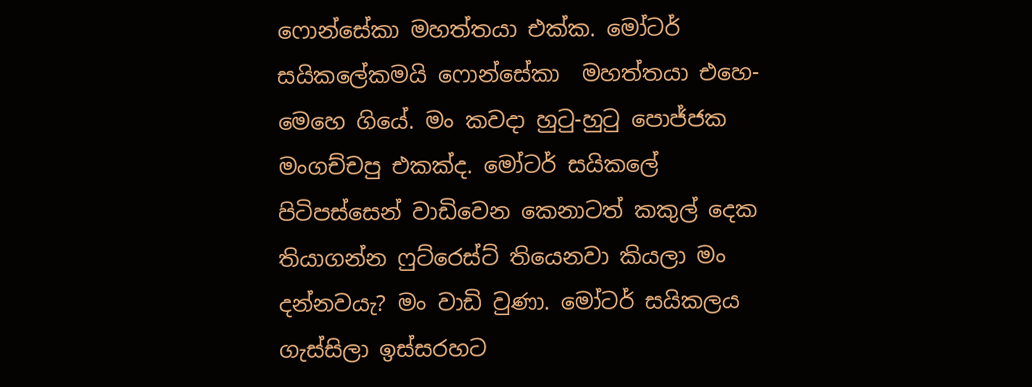ෆොන්සේකා මහත්තයා එක්ක. මෝටර් සයිකලේකමයි ෆොන්සේකා  මහත්තයා එහෙ-මෙහෙ ගියේ. මං කවදා හුටු-හුටු පොජ්ජක මංගච්චපු එකක්ද. මෝටර් සයිකලේ පිටිපස්සෙන් වාඩිවෙන කෙනාටත් කකුල් දෙක තියාගන්න ෆුට්රෙස්ට් තියෙනවා කියලා මං දන්නවයැ? මං වාඩි වුණා. මෝටර් සයිකලය ගැස්සිලා ඉස්සරහට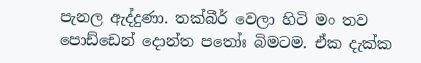පැනල ඇද්දුණා. තක්බීර් වෙලා හිටි මං තව පොඩ්ඩෙන් දොන්ත පතෝඃ බිමටම. ඒක දැක්ක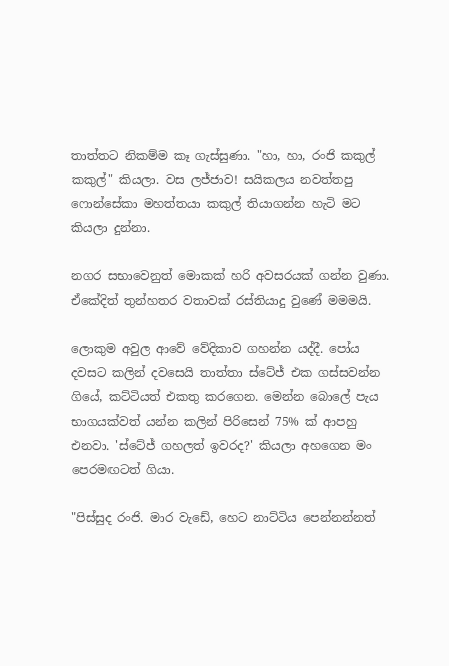තාත්තට නිකම්ම කෑ ගැස්සුණා. "හා, හා, රංජි කකුල් කකුල්" කියලා. වස ලජ්ජාව! සයිකලය නවත්තපු ෆොන්සේකා මහත්තයා කකුල් තියාගන්න හැටි මට කියලා දුන්නා.

නගර සභාවෙනුත් මොකක් හරි අවසරයක් ගන්න වුණා. ඒකේදිත් තුන්හතර වතාවක් රස්තියාදු වුණේ මමමයි.

ලොකුම අවුල ආවේ වේදිකාව ගහන්න යද්දී. පෝය දවසට කලින් දවසෙයි තාත්තා ස්ටේජ් එක ගස්සවන්න ගියේ, කට්ටියත් එකතු කරගෙන. මෙන්න බොලේ පැය භාගයක්වත් යන්න කලින් පිරිසෙන් 75% ක් ආපහු එනවා. 'ස්ටේජ් ගහලත් ඉවරද?' කියලා අහගෙන මං පෙරමඟටත් ගියා.

"පිස්සුද රංජි. මාර වැඩේ, හෙට නාට්ටිය පෙන්නන්නත්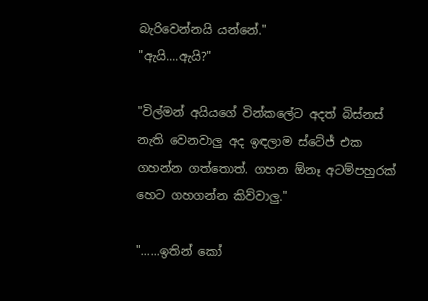බැරිවෙන්නයි යන්නේ."
"ඇයි....ඇයි?"

"විල්මන් අයියගේ වින්කලේට අදත් බිස්නස් නැති වෙනවාලු අද ඉඳලාම ස්ටේජ් එක ගහන්න ගත්තොත්. ගහන ඕනෑ අටම්පහුරක් හෙට ගහගන්න කිව්වාලු."

"......ඉතින් කෝ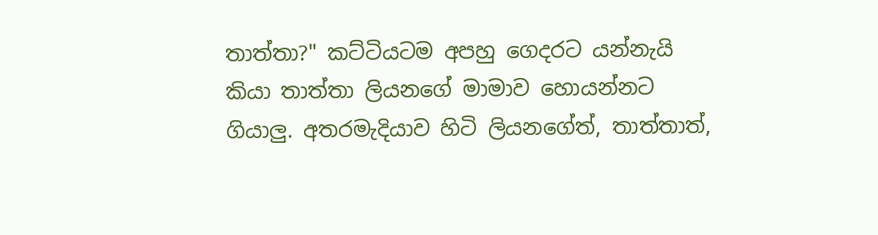තාත්තා?" කට්ටියටම අපහු ගෙදරට යන්නැයි කියා තාත්තා ලියනගේ මාමාව හොයන්නට ගියාලු. අතරමැදියාව හිටි ලියනගේත්, තාත්තාත්,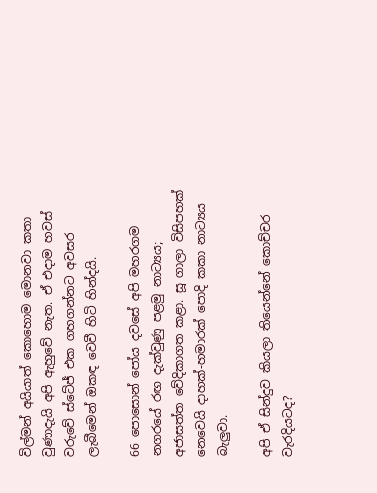විල්මන් අයියාත් කොහොම මොනවා කතා වුණාදැයි අපි ඇහුවේ නැත. ඒ එදාම හවස් වරුවේ ස්ටේජ් එක ගහගන්නට අවසර ලැබීමෙන් ඔකඳ වෙවී හිටි හින්දයි.

66 පොසොන් පෝය දවසේ අපි මහරගම නගරයේ රඟ දැක්වුණු පළමු නාට්‍යය; අජාසත්ත වේදිකාගත කළා. සූ ගාලා විසිපහක් නෙවෙයි දාහක්-හමාරක් පොදි කකා නාට්‍යය බැලුවා.

අපි ඒ සින්දුව කියලා තියෙන්නේ කොච්චර වැරදියටද?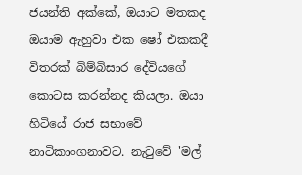ජයන්ති අක්කේ, ඔයාට මතකද ඔයාම ඇහුවා එක ෂෝ එකකදී විතරක් බිම්බිසාර දේවියගේ කොටස කරන්නද කියලා. ඔයා හිටියේ රාජ සභාවේ නාටිකාංගනාවට. නැටුවේ 'මල්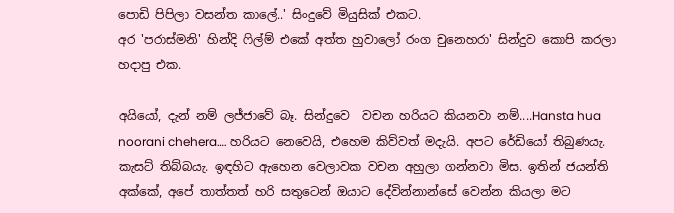පොඩි පිපිලා වසන්ත කාලේ..' සිංදුවේ මියුසික් එකට.
අර 'පරාස්මනි' හින්දි ෆිල්ම් එකේ අත්ත හුවාලෝ රංග චුනෙහරා' සින්දුව කොපි කරලා හදාපු එක.

අයියෝ, දැන් නම් ලජ්ජාවේ බෑ. සින්දුවෙ  වචන හරියට කියනවා නම්....Hansta hua noorani chehera…. හරියට නෙවෙයි, එහෙම කිව්වත් මදැයි. අපට රේඩියෝ තිබුණයැ. කැසට් තිබ්බයැ. ඉඳහිට ඇහෙන වෙලාවක වචන අහුලා ගන්නවා මිස. ඉතින් ජයන්ති අක්කේ, අපේ තාත්තත් හරි සතුටෙන් ඔයාට දේවින්නාන්සේ වෙන්න කියලා මට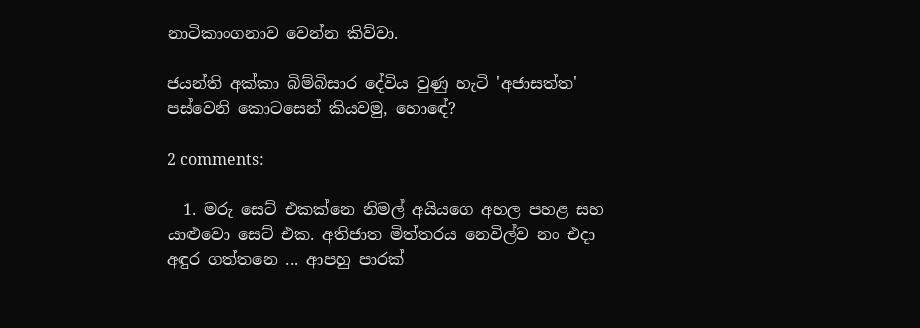නාටිකාංගනාව වෙන්න කිව්වා.

ජයන්ති අක්කා බිම්බිසාර දේවිය වුණු හැටි 'අජාසත්ත' පස්වෙනි කොටසෙන් කියවමු, හොඳේ?

2 comments:

  1. මරු සෙට් එකක්නෙ නිමල් අයියගෙ අහල පහළ සහ යාළුවො සෙට් එක. අතිජාත මිත්තරය නෙවිල්ව නං එදා අඳුර ගත්තනෙ ... ආපහු පාරක්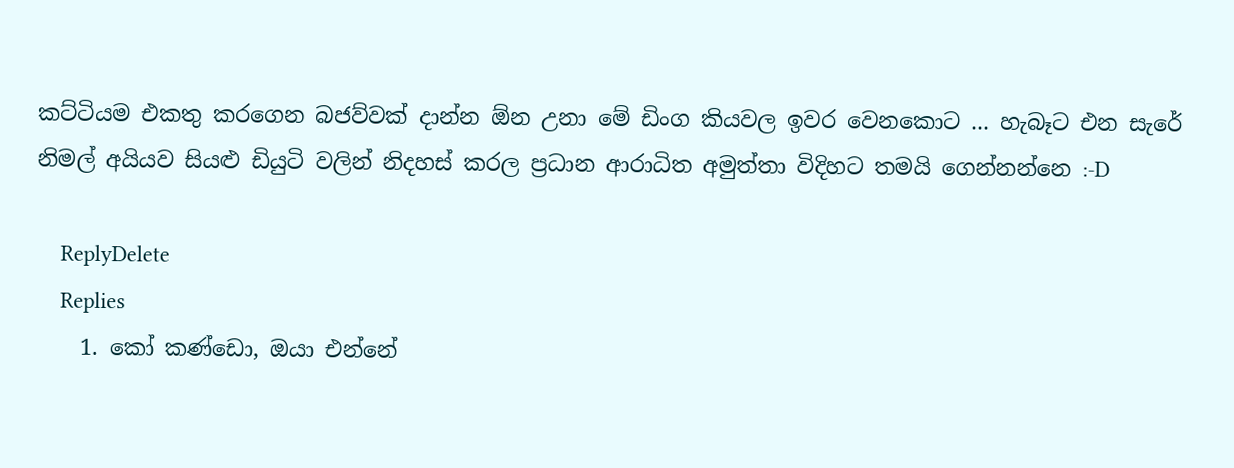කට්ටියම එකතු කරගෙන බජව්වක් දාන්න ඕන උනා මේ ඩිංග කියවල ඉවර වෙනකොට ... හැබෑට එන සැරේ නිමල් අයියව සියළු ඩියුටි වලින් නිදහස් කරල ප්‍රධාන ආරාධිත අමුත්තා විදිහට තමයි ගෙන්නන්නෙ :-D

    ReplyDelete
    Replies
    1. කෝ කණ්ඩො, ඔයා එන්නේ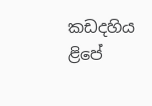කඩදහිය ළිපේ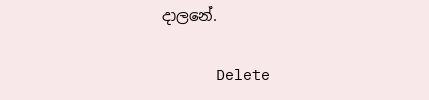දාලනේ.

      Delete